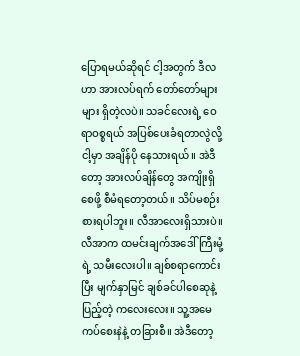ပြောရမယ်ဆိုရင် ငါ့အတွက် ဒီလဟာ အားလပ်ရက် တော်တော်များများ ရှိတဲ့လပဲ။ သခင်လေးရဲ့ ဝေရာဝစ္စရယ် အပြစ်ပေးခံရတာလွဲလို့ ငါ့မှာ အချိန်ပို နေသားရယ်။ အဲဒီတော့ အားလပ်ချိန်တွေ အကျိုးရှိစေဖို့ စီမံရတော့တယ်။ သိပ်မစဉ်းစားရပါဘူး။ လီအာလေးရှိသားပဲ။ လီအာက ထမင်းချက်အဒေါ်ကြီးမုံ့ရဲ့ သမီးလေးပါ။ ချစ်စရာကောင်းပြီး မျက်နှာမြင် ချစ်ခင်ပါစေဆုနဲ့ ပြည့်တဲ့ ကလေးလေး။ သူ့အမေ ကပ်စေးနဲနဲ့ တခြားစီ။ အဲဒီတော့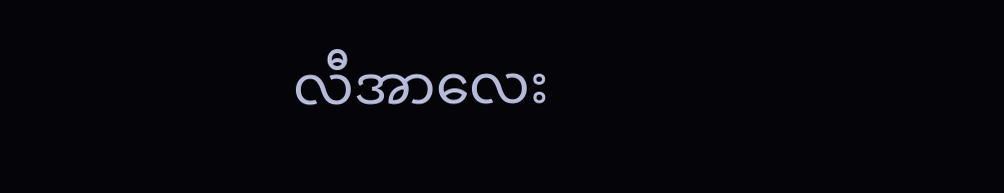လီအာလေး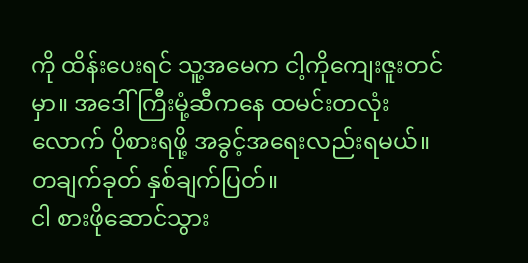ကို ထိန်းပေးရင် သူ့အမေက ငါ့ကိုကျေးဇူးတင်မှာ။ အဒေါ်ကြီးမုံ့ဆီကနေ ထမင်းတလုံးလောက် ပိုစားရဖို့ အခွင့်အရေးလည်းရမယ်။ တချက်ခုတ် နှစ်ချက်ပြတ်။
ငါ စားဖိုဆောင်သွား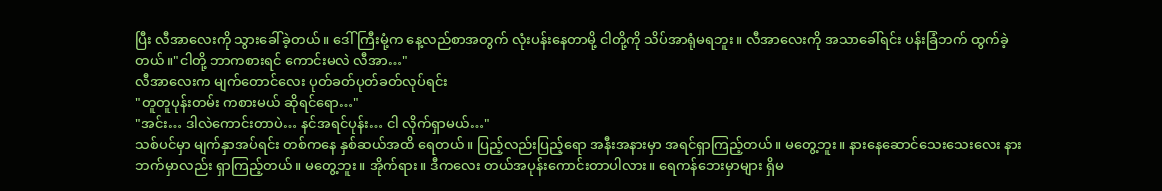ပြီး လီအာလေးကို သွားခေါ်ခဲ့တယ်။ ဒေါ်ကြီးမုံ့က နေ့လည်စာအတွက် လုံးပန်းနေတာမို့ ငါတို့ကို သိပ်အာရုံမရဘူး။ လီအာလေးကို အသာခေါ်ရင်း ပန်းခြံဘက် ထွက်ခဲ့တယ်။"ငါတို့ ဘာကစားရင် ကောင်းမလဲ လီအာ…"
လီအာလေးက မျက်တောင်လေး ပုတ်ခတ်ပုတ်ခတ်လုပ်ရင်း
"တူတူပုန်းတမ်း ကစားမယ် ဆိုရင်ရော…"
"အင်း… ဒါလဲကောင်းတာပဲ… နင်အရင်ပုန်း… ငါ လိုက်ရှာမယ်…"
သစ်ပင်မှာ မျက်နှာအပ်ရင်း တစ်ကနေ နှစ်ဆယ်အထိ ရေတယ်။ ပြည့်လည်းပြည့်ရော အနီးအနားမှာ အရင်ရှာကြည့်တယ်။ မတွေ့ဘူး။ နားနေဆောင်သေးသေးလေး နားဘက်မှာလည်း ရှာကြည့်တယ်။ မတွေ့ဘူး။ အိုက်ရား။ ဒီကလေး တယ်အပုန်းကောင်းတာပါလား။ ရေကန်ဘေးမှာများ ရှိမ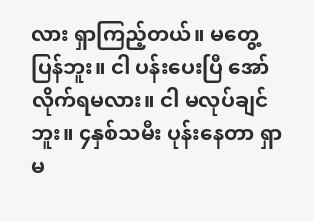လား ရှာကြည့်တယ်။ မတွေ့ပြန်ဘူး။ ငါ ပန်းပေးပြီ အော်လိုက်ရမလား။ ငါ မလုပ်ချင်ဘူး။ ၄နှစ်သမီး ပုန်းနေတာ ရှာမ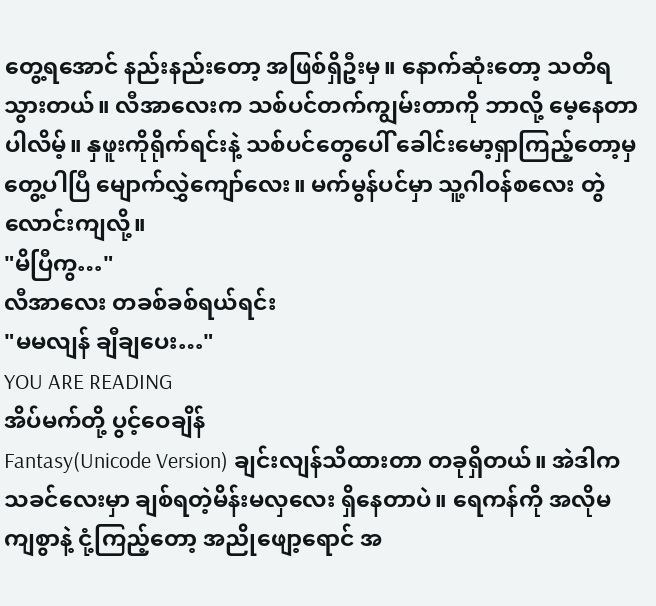တွေ့ရအောင် နည်းနည်းတော့ အဖြစ်ရှိဦးမှ။ နောက်ဆုံးတော့ သတိရသွားတယ်။ လီအာလေးက သစ်ပင်တက်ကျွမ်းတာကို ဘာလို့ မေ့နေတာပါလိမ့်။ နှဖူးကိုရိုက်ရင်းနဲ့ သစ်ပင်တွေပေါ် ခေါင်းမော့ရှာကြည့်တော့မှ တွေ့ပါပြီ မျောက်လွှဲကျော်လေး။ မက်မွန်ပင်မှာ သူ့ဂါဝန်စလေး တွဲလောင်းကျလို့။
"မိပြီကွ…"
လီအာလေး တခစ်ခစ်ရယ်ရင်း
"မမလျန် ချီချပေး…"
YOU ARE READING
အိပ်မက်တို့ ပွင့်ဝေချိန်
Fantasy(Unicode Version) ချင်းလျန်သိထားတာ တခုရှိတယ်။ အဲဒါက သခင်လေးမှာ ချစ်ရတဲ့မိန်းမလှလေး ရှိနေတာပဲ။ ရေကန်ကို အလိုမကျစွာနဲ့ ငုံ့ကြည့်တော့ အညိုဖျော့ရောင် အ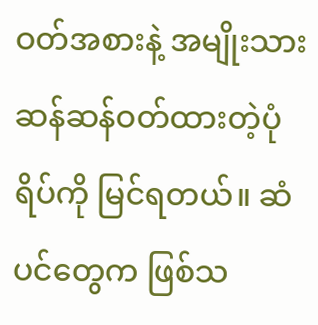ဝတ်အစားနဲ့ အမျိုးသားဆန်ဆန်ဝတ်ထားတဲ့ပုံရိပ်ကို မြင်ရတယ်။ ဆံပင်တွေက ဖြစ်သ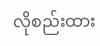လိုစည်းထား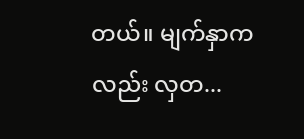တယ်။ မျက်နှာကလည်း လှတ...